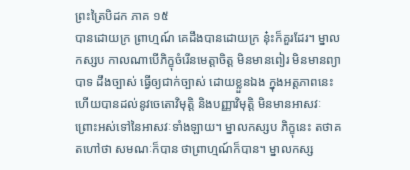ព្រះត្រៃបិដក ភាគ ១៥
បានដោយក្រ ព្រាហ្មណ៍ គេដឹងបានដោយក្រ នុ៎ះក៏គួរដែរ។ ម្នាលកស្សប កាលណាបើភិក្ខុចំរើនមេត្តាចិត្ត មិនមានពៀរ មិនមានព្យាបាទ ដឹងច្បាស់ ធ្វើឲ្យជាក់ច្បាស់ ដោយខ្លួនឯង ក្នុងអត្តភាពនេះ ហើយបានដល់នូវចេតោវិមុត្តិ និងបញ្ញាវិមុត្តិ មិនមានអាសវៈ ព្រោះអស់ទៅនៃអាសវៈទាំងឡាយ។ ម្នាលកស្សប ភិក្ខុនេះ តថាគតហៅថា សមណៈក៏បាន ថាព្រាហ្មណ៍ក៏បាន។ ម្នាលកស្ស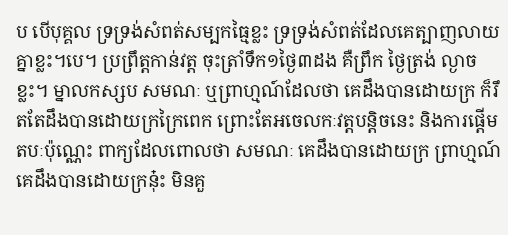ប បើបុគ្គល ទ្រទ្រង់សំពត់សម្បកធ្មៃខ្លះ ទ្រទ្រង់សំពត់ដែលគេត្បាញលាយគ្នាខ្លះ។បេ។ ប្រព្រឹត្តកាន់វត្ត ចុះត្រាំទឹក១ថ្ងៃ៣ដង គឺព្រឹក ថ្ងៃត្រង់ ល្ងាចខ្លះ។ ម្នាលកស្សប សមណៈ ឬព្រាហ្មណ៍ដែលថា គេដឹងបានដោយក្រ ក៏រឹតតែដឹងបានដោយក្រក្រៃពេក ព្រោះតែអចេលកៈវត្តបន្តិចនេះ និងការផ្តើមតបៈប៉ុណ្ណេះ ពាក្យដែលពោលថា សមណៈ គេដឹងបានដោយក្រ ព្រាហ្មណ៍ គេដឹងបានដោយក្រនុ៎ះ មិនគួ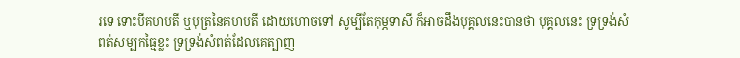រទេ ទោះបីគហបតី ឬបុត្រនៃគហបតី ដោយហោចទៅ សូម្បីតែកុម្ភទាសី ក៏អាចដឹងបុគ្គលនេះបានថា បុគ្គលនេះ ទ្រទ្រង់សំពត់សម្បកធ្មៃខ្លះ ទ្រទ្រង់សំពត់ដែលគេត្បាញ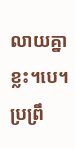លាយគ្នាខ្លះ។បេ។ ប្រព្រឹ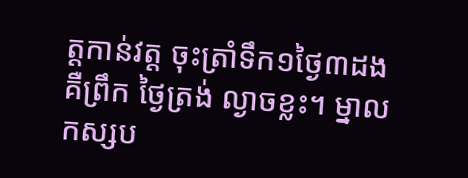ត្តកាន់វត្ត ចុះត្រាំទឹក១ថ្ងៃ៣ដង គឺព្រឹក ថ្ងៃត្រង់ ល្ងាចខ្លះ។ ម្នាលកស្សប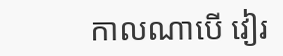កាលណាបើ វៀរ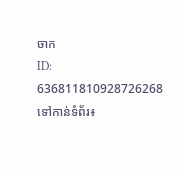ចាក
ID: 636811810928726268
ទៅកាន់ទំព័រ៖